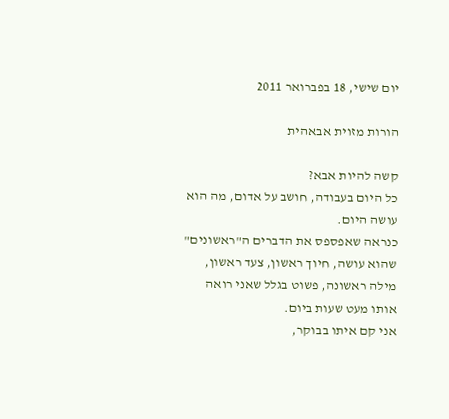יום שישי, 18 בפברואר 2011

הורות מזוית אבאהית

קשה להיות אבא?
כל היום בעבודה, חושב על אדום, מה הוא עושה היום.
כנראה שאפספס את הדברים ה"ראשונים" שהוא עושה, חיוך ראשון, צעד ראשון, מילה ראשונה, פשוט בגלל שאני רואה אותו מעט שעות ביום.
אני קם איתו בבוקר,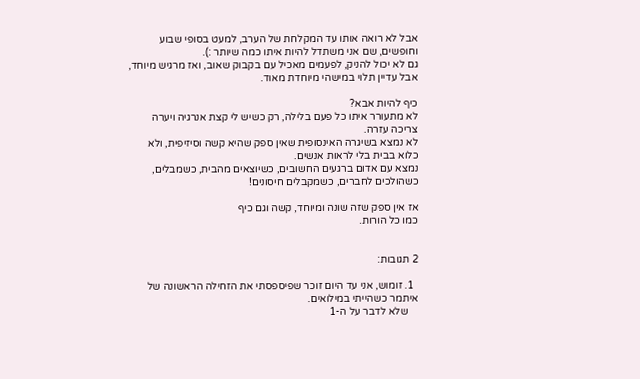אבל לא רואה אותו עד המקלחת של הערב, למעט בסופי שבוע וחופשים, שם אני משתדל להיות איתו כמה שיותר :).
גם לא יכול להניק, לפעמים מאכיל עם בקבוק שאוב, ואז מרגיש מיוחד, אבל עדיין תלוי במישהי מיוחדת מאוד.

כיף להיות אבא?
לא מתעורר איתו כל פעם בלילה, רק כשיש לי קצת אנרגיה ויערה צריכה עזרה.
לא נמצא בשיגרה האינסופית שאין ספק שהיא קשה וסיזיפית, ולא כלוא בבית בלי לראות אנשים.
נמצא עם אדום ברגעים החשובים, כשיוצאים מהבית, כשמבלים, כשהולכים לחברים, כשמקבלים חיסונים!

אז אין ספק שזה שונה ומיוחד, קשה וגם כיף
כמו כל הורות.


2 תגובות:

  1. זומוש, אני עד היום זוכר שפיספסתי את הזחילה הראשונה של איתמר כשהייתי במילואים.
    שלא לדבר על ה-1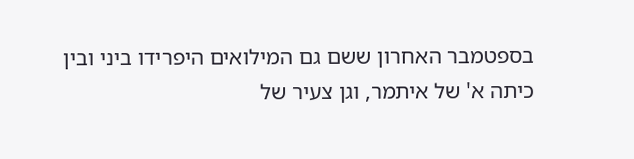בספטמבר האחרון ששם גם המילואים היפרידו ביני ובין כיתה א' של איתמר, וגן צעיר של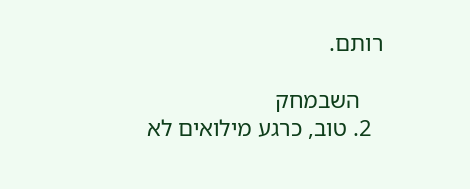רותם.

    השבמחק
  2. טוב, כרגע מילואים לא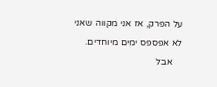על הפרק, אז אני מקווה שאני לא אפספס ימים מיוחדים.
    אבל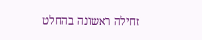זחילה ראשונה בהחלט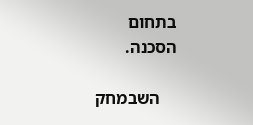בתחום הסכנה.

    השבמחק